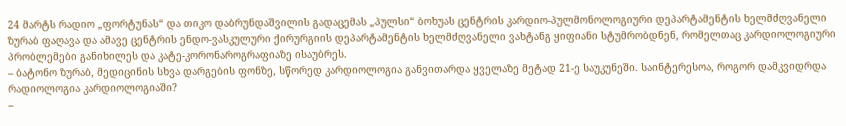24 მარტს რადიო „ფორტუნას“ და თიკო დაბრუნდაშვილის გადაცემას „პულსი“ ბოხუას ცენტრის კარდიო-პულმონოლოგიური დეპარტამენტის ხელმძღვანელი ზურაბ ფაღავა და ამავე ცენტრის ენდო-ვასკულური ქირურგიის დეპარტამენტის ხელმძღვანელი ვახტანგ ყიფიანი სტუმრობდნენ, რომელთაც კარდიოლოგიური პრობლემები განიხილეს და კატე-კორონაროგრაფიაზე ისაუბრეს.
– ბატონო ზურაბ, მედიცინის სხვა დარგების ფონზე, სწორედ კარდიოლოგია განვითარდა ყველაზე მეტად 21-ე საუკუნეში. საინტერესოა, როგორ დამკვიდრდა რადიოლოგია კარდიოლოგიაში?
–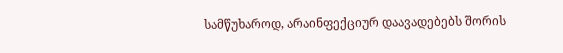სამწუხაროდ, არაინფექციურ დაავადებებს შორის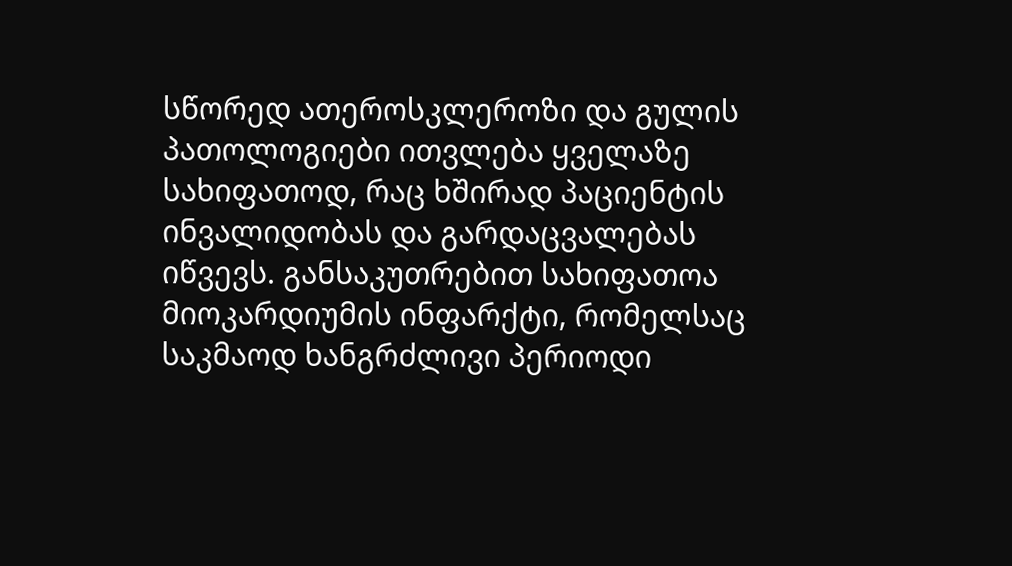სწორედ ათეროსკლეროზი და გულის პათოლოგიები ითვლება ყველაზე სახიფათოდ, რაც ხშირად პაციენტის ინვალიდობას და გარდაცვალებას იწვევს. განსაკუთრებით სახიფათოა მიოკარდიუმის ინფარქტი, რომელსაც საკმაოდ ხანგრძლივი პერიოდი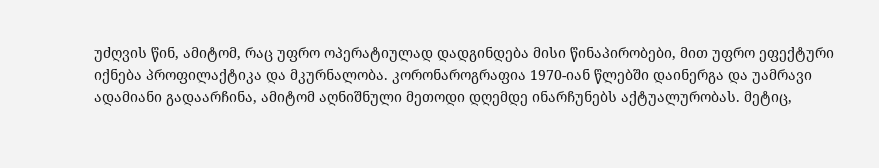უძღვის წინ, ამიტომ, რაც უფრო ოპერატიულად დადგინდება მისი წინაპირობები, მით უფრო ეფექტური იქნება პროფილაქტიკა და მკურნალობა. კორონაროგრაფია 1970-იან წლებში დაინერგა და უამრავი ადამიანი გადაარჩინა, ამიტომ აღნიშნული მეთოდი დღემდე ინარჩუნებს აქტუალურობას. მეტიც,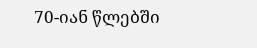70-იან წლებში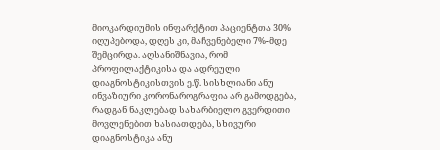მიოკარდიუმის ინფარქტით პაციენტთა 30% იღუპებოდა, დღეს კი, მაჩვენებელი 7%-მდე შემცირდა. აღსანიშნავია, რომ პროფილაქტიკისა და ადრეული დიაგნოსტიკისთვის ე.წ. სისხლიანი ანუ ინვაზიური კორონაროგრაფია არ გამოდგება, რადგან ნაკლებად სახარბიელო გვერდითი მოვლენებით ხასიათდება, სხივური დიაგნოსტიკა ანუ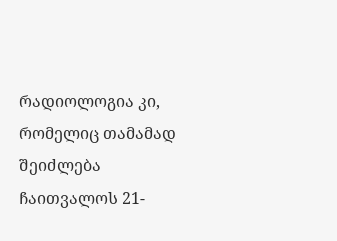რადიოლოგია კი, რომელიც თამამად შეიძლება ჩაითვალოს 21-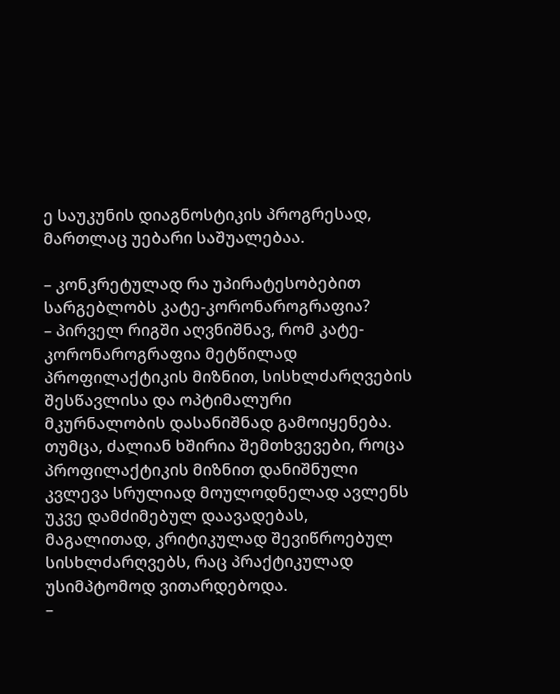ე საუკუნის დიაგნოსტიკის პროგრესად, მართლაც უებარი საშუალებაა.

– კონკრეტულად რა უპირატესობებით სარგებლობს კატე-კორონაროგრაფია?
– პირველ რიგში აღვნიშნავ, რომ კატე-კორონაროგრაფია მეტწილად პროფილაქტიკის მიზნით, სისხლძარღვების შესწავლისა და ოპტიმალური მკურნალობის დასანიშნად გამოიყენება. თუმცა, ძალიან ხშირია შემთხვევები, როცა პროფილაქტიკის მიზნით დანიშნული კვლევა სრულიად მოულოდნელად ავლენს უკვე დამძიმებულ დაავადებას, მაგალითად, კრიტიკულად შევიწროებულ სისხლძარღვებს, რაც პრაქტიკულად უსიმპტომოდ ვითარდებოდა.
–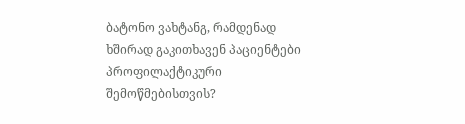ბატონო ვახტანგ, რამდენად ხშირად გაკითხავენ პაციენტები პროფილაქტიკური შემოწმებისთვის?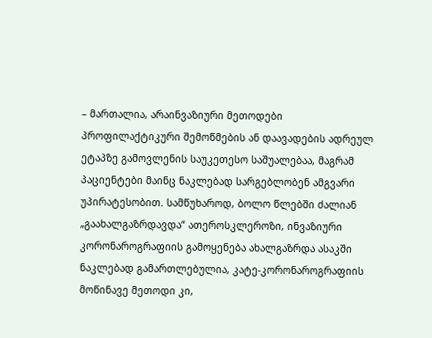– მართალია, არაინვაზიური მეთოდები პროფილაქტიკური შემოწმების ან დაავადების ადრეულ ეტაპზე გამოვლენის საუკეთესო საშუალებაა, მაგრამ პაციენტები მაინც ნაკლებად სარგებლობენ ამგვარი უპირატესობით. სამწუხაროდ, ბოლო წლებში ძალიან „გაახალგაზრდავდა“ ათეროსკლეროზი, ინვაზიური კორონაროგრაფიის გამოყენება ახალგაზრდა ასაკში ნაკლებად გამართლებულია, კატე-კორონაროგრაფიის მოწინავე მეთოდი კი,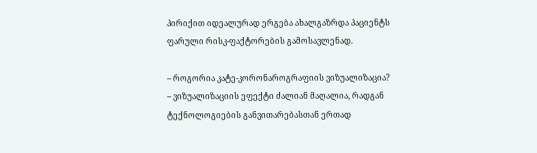პირიქით იდეალურად ერგება ახალგაზრდა პაციენტს ფარული რისკ-ფაქტორების გამოსავლენად.

– როგორია კატე-კორონაროგრაფიის ვიზუალიზაცია?
– ვიზუალიზაციის ეფექტი ძალიან მაღალია, რადგან ტექნოლოგიების განვითარებასთან ერთად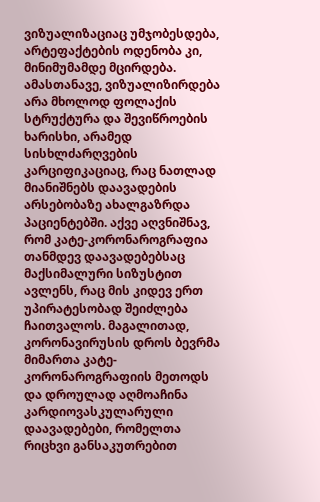ვიზუალიზაციაც უმჯობესდება, არტეფაქტების ოდენობა კი, მინიმუმამდე მცირდება. ამასთანავე, ვიზუალიზირდება არა მხოლოდ ფოლაქის სტრუქტურა და შევიწროების ხარისხი, არამედ სისხლძარღვების კარციფიკაციაც, რაც ნათლად მიანიშნებს დაავადების არსებობაზე ახალგაზრდა პაციენტებში. აქვე აღვნიშნავ, რომ კატე-კორონაროგრაფია თანმდევ დაავადებებსაც მაქსიმალური სიზუსტით ავლენს, რაც მის კიდევ ერთ უპირატესობად შეიძლება ჩაითვალოს. მაგალითად, კორონავირუსის დროს ბევრმა მიმართა კატე-კორონაროგრაფიის მეთოდს და დროულად აღმოაჩინა კარდიოვასკულარული დაავადებები, რომელთა რიცხვი განსაკუთრებით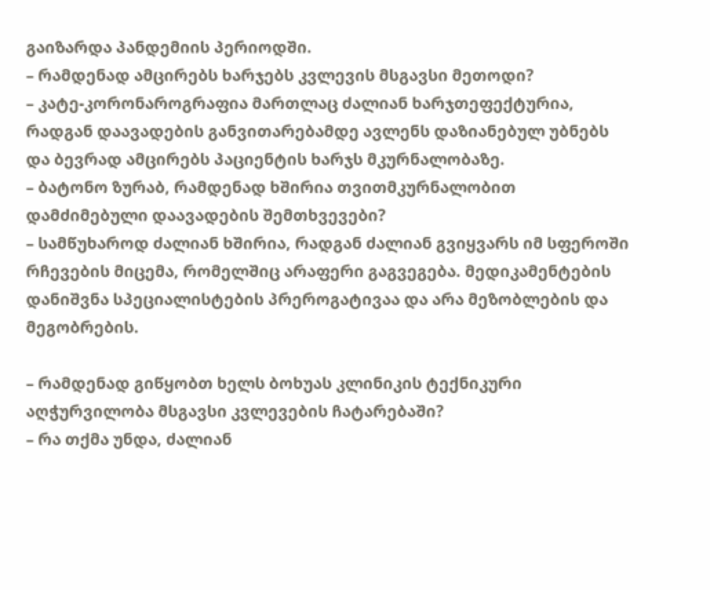გაიზარდა პანდემიის პერიოდში.
– რამდენად ამცირებს ხარჯებს კვლევის მსგავსი მეთოდი?
– კატე-კორონაროგრაფია მართლაც ძალიან ხარჯთეფექტურია, რადგან დაავადების განვითარებამდე ავლენს დაზიანებულ უბნებს და ბევრად ამცირებს პაციენტის ხარჯს მკურნალობაზე.
– ბატონო ზურაბ, რამდენად ხშირია თვითმკურნალობით დამძიმებული დაავადების შემთხვევები?
– სამწუხაროდ ძალიან ხშირია, რადგან ძალიან გვიყვარს იმ სფეროში რჩევების მიცემა, რომელშიც არაფერი გაგვეგება. მედიკამენტების დანიშვნა სპეციალისტების პრეროგატივაა და არა მეზობლების და მეგობრების.

– რამდენად გიწყობთ ხელს ბოხუას კლინიკის ტექნიკური აღჭურვილობა მსგავსი კვლევების ჩატარებაში?
– რა თქმა უნდა, ძალიან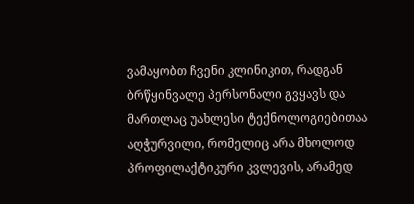ვამაყობთ ჩვენი კლინიკით, რადგან ბრწყინვალე პერსონალი გვყავს და მართლაც უახლესი ტექნოლოგიებითაა აღჭურვილი, რომელიც არა მხოლოდ პროფილაქტიკური კვლევის, არამედ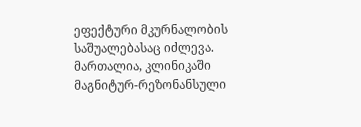ეფექტური მკურნალობის საშუალებასაც იძლევა. მართალია, კლინიკაში მაგნიტურ-რეზონანსული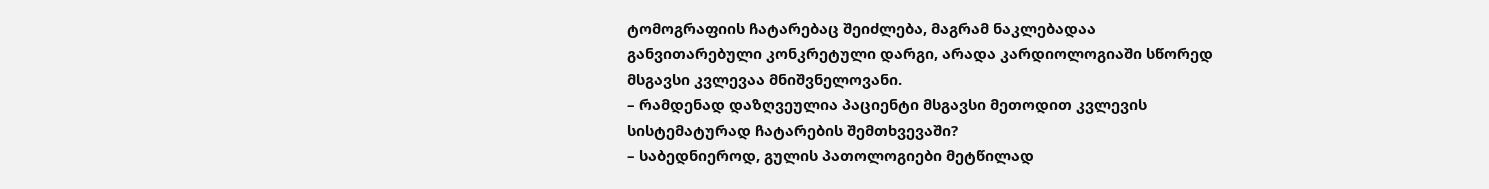ტომოგრაფიის ჩატარებაც შეიძლება, მაგრამ ნაკლებადაა განვითარებული კონკრეტული დარგი, არადა კარდიოლოგიაში სწორედ მსგავსი კვლევაა მნიშვნელოვანი.
– რამდენად დაზღვეულია პაციენტი მსგავსი მეთოდით კვლევის სისტემატურად ჩატარების შემთხვევაში?
– საბედნიეროდ, გულის პათოლოგიები მეტწილად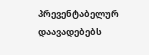პრევენტაბელურ დაავადებებს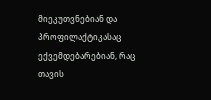მიეკუთვნებიან და პროფილაქტიკასაც ექვემდებარებიან, რაც თავის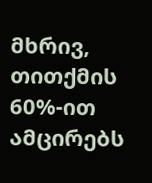მხრივ, თითქმის 60%-ით ამცირებს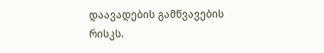დაავადების გამწვავების რისკს.